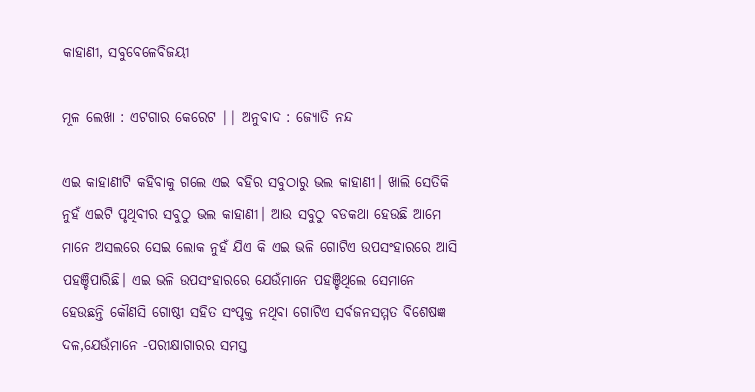କାହାଣୀ, ସବୁବେଳେବିଜୟୀ

ମୂଳ ଲେଖା : ଏଟଗାର କେରେଟ || ଅନୁବାଦ : ଜ୍ୟୋତି ନନ୍ଦ

ଏଇ କାହାଣୀଟି କହିବାକୁ ଗଲେ ଏଇ ବହିର ସବୁଠାରୁ ଭଲ କାହାଣୀ। ଖାଲି ସେତିକି ନୁହଁ ଏଇଟି ପୃଥିବୀର ସବୁଠୁ ଭଲ କାହାଣୀ। ଆଉ ସବୁଠୁ ବଡକଥା ହେଉଛି ଆମେ ମାନେ ଅସଲରେ ସେଇ ଲୋକ ନୁହଁ ଯିଏ କି ଏଇ ଭଳି ଗୋଟିଏ ଉପସଂହାରରେ ଆସି ପହଞ୍ଚିପାରିଛି। ଏଇ ଭଳି ଉପସଂହାରରେ ଯେଉଁମାନେ ପହଞ୍ଚିଥିଲେ ସେମାନେ ହେଉଛନ୍ତି କୌଣସି ଗୋଷ୍ଠୀ ସହିତ ସଂପୃକ୍ତ ନଥିବା ଗୋଟିଏ ସର୍ବଜନସମ୍ମତ ବିଶେଷଜ୍ଞ ଦଳ,ଯେଉଁମାନେ -ପରୀକ୍ଷାଗାରର ସମସ୍ତ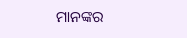ମାନଙ୍କର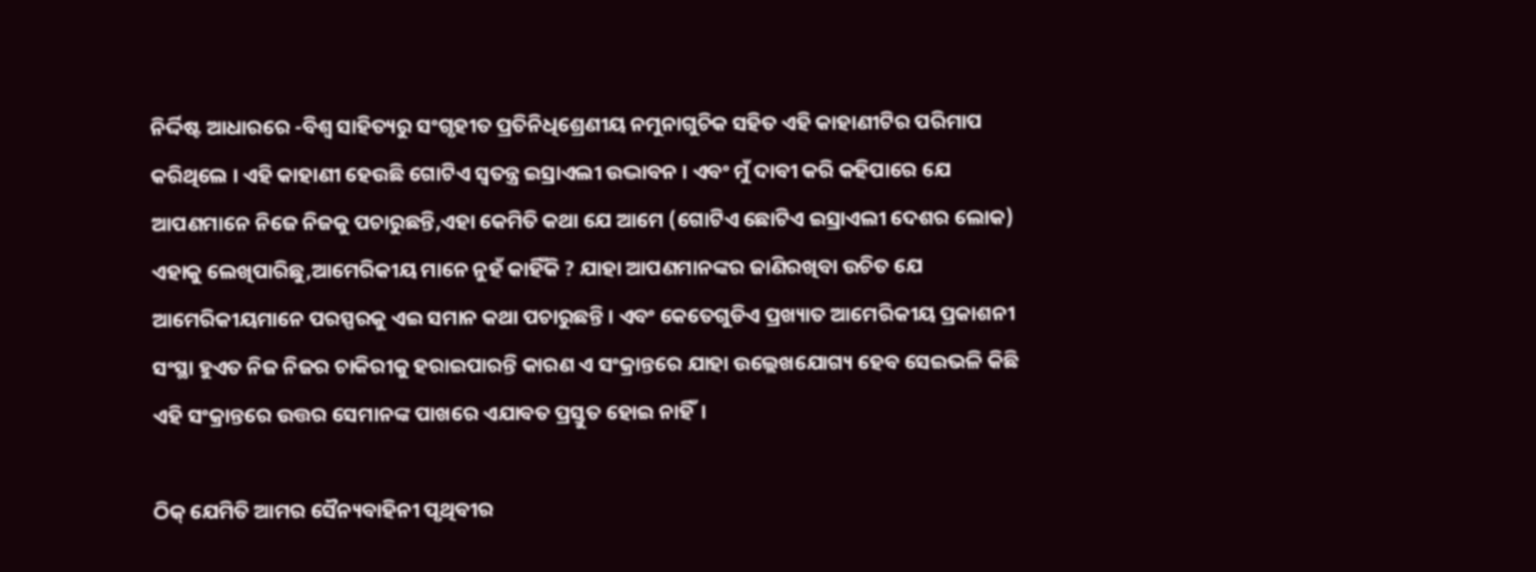ନିର୍ଦ୍ଦିଷ୍ଟ ଆଧାରରେ -ବିଶ୍ୱ ସାହିତ୍ୟରୁ ସଂଗୃହୀତ ପ୍ରତିନିଧିଶ୍ରେଣୀୟ ନମୁନାଗୁଚିକ ସହିତ ଏହି କାହାଣୀଟିର ପରିମାପ କରିଥିଲେ । ଏହି କାହାଣୀ ହେଉଛି ଗୋଟିଏ ସ୍ୱତନ୍ତ୍ର ଇସ୍ରାଏଲୀ ଉଦ୍ଭାବନ । ଏବଂ ମୁଁ ଦାବୀ କରି କହିପାରେ ଯେ ଆପଣମାନେ ନିଜେ ନିଜକୁ ପଚାରୁଛନ୍ତି,ଏହା କେମିତି କଥା ଯେ ଆମେ (ଗୋଟିଏ ଛୋଟିଏ ଇସ୍ରାଏଲୀ ଦେଶର ଲୋକ) ଏହାକୁ ଲେଖିପାରିଛୁ,ଆମେରିକୀୟ ମାନେ ନୁହଁ କାହିଁକି ? ଯାହା ଆପଣମାନଙ୍କର ଜାଣିରଖିବା ଉଚିତ ଯେ ଆମେରିକୀୟମାନେ ପରସ୍ପରକୁ ଏଇ ସମାନ କଥା ପଚାରୁଛନ୍ତି । ଏବଂ କେତେଗୁଡିଏ ପ୍ରଖ୍ୟାତ ଆମେରିକୀୟ ପ୍ରକାଶନୀ ସଂସ୍ଥା ହୁଏତ ନିଜ ନିଜର ଚାକିରୀକୁ ହରାଇପାରନ୍ତି କାରଣ ଏ ସଂକ୍ରାନ୍ତରେ ଯାହା ଉଲ୍ଲେଖଯୋଗ୍ୟ ହେବ ସେଇଭଳି କିଛି ଏହି ସଂକ୍ରାନ୍ତରେ ଉତ୍ତର ସେମାନଙ୍କ ପାଖରେ ଏଯାବତ ପ୍ରସ୍ତୁତ ହୋଇ ନାହିଁ।

ଠିକ୍ ଯେମିତି ଆମର ସୈନ୍ୟବାହିନୀ ପୃଥିବୀର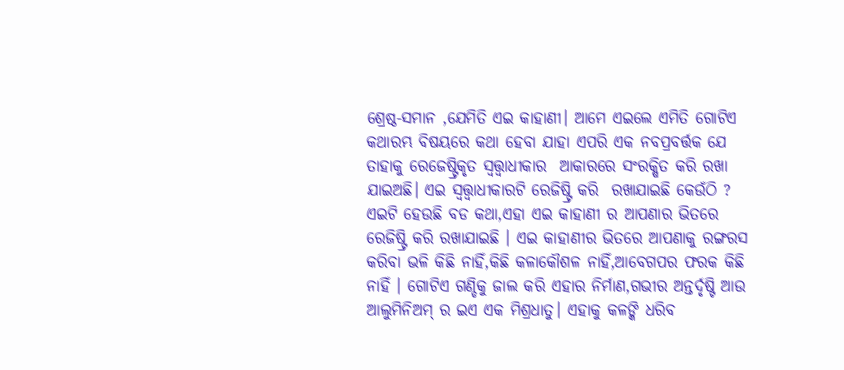ଶ୍ରେଷ୍ଠ-ସମାନ ,ଯେମିତି ଏଇ କାହାଣୀ। ଆମେ ଏଇଲେ ଏମିତି ଗୋଟିଏ କଥାରମ୍ଭ ବିଷୟରେ କଥା ହେବା ଯାହା ଏପରି ଏକ ନବପ୍ରବର୍ତ୍ତକ ଯେ ତାହାକୁ ରେଜେଷ୍ଟ୍ରିକୃତ ସ୍ୱତ୍ତ୍ୱାଧୀକାର  ଆକାରରେ ସଂରକ୍ଷିତ କରି ରଖା ଯାଇଅଛି। ଏଇ ସ୍ୱତ୍ତ୍ୱାଧୀକାରଟି ରେଜିଷ୍ଟ୍ରି କରି  ରଖାଯାଇଛି କେଉଁଠି ? ଏଇଟି ହେଉଛି ବଡ କଥା,ଏହା ଏଇ କାହାଣୀ ର ଆପଣାର ଭିତରେ ରେଜିଷ୍ଟ୍ରି କରି ରଖାଯାଇଛି । ଏଇ କାହାଣୀର ଭିତରେ ଆପଣାକୁ ରଙ୍ଗରସ କରିବା ଭଳି କିଛି ନାହିଁ,କିଛି କଳାକୌଶଳ ନାହିଁ,ଆବେଗପର ଫରକ କିଛି ନାହିଁ । ଗୋଟିଏ ଗଣ୍ଡିକୁ ଜାଲ କରି ଏହାର ନିର୍ମାଣ,ଗଭୀର ଅନ୍ତର୍ଦୃଷ୍ଟି ଆଉ ଆଲୁମିନିଅମ୍ ର ଇଏ ଏକ ମିଶ୍ରଧାତୁ। ଏହାକୁ କଳଙ୍କି ଧରିବ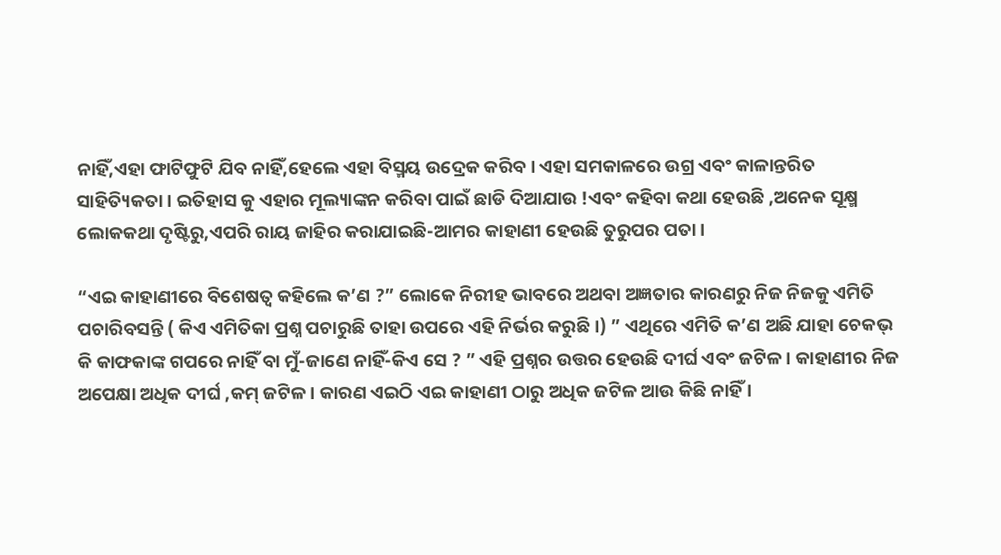ନାହିଁ,ଏହା ଫାଟିଫୁଟି ଯିବ ନାହିଁ,ହେଲେ ଏହା ବିସ୍ମୟ ଉଦ୍ରେକ କରିବ। ଏହା ସମକାଳରେ ଉଗ୍ର ଏବଂ କାଳାନ୍ତରିତ ସାହିତ୍ୟିକତା। ଇତିହାସ କୁ ଏହାର ମୂଲ୍ୟାଙ୍କନ କରିବା ପାଇଁ ଛାଡି ଦିଆଯାଉ !ଏବଂ କହିବା କଥା ହେଉଛି ,ଅନେକ ସୂକ୍ଷ୍ମ ଲୋକକଥା ଦୃଷ୍ଟିରୁ,ଏପରି ରାୟ ଜାହିର କରାଯାଇଛି-ଆମର କାହାଣୀ ହେଉଛି ତୁରୁପର ପତା।

“ଏଇ କାହାଣୀରେ ବିଶେଷତ୍ୱ କହିଲେ କ’ଣ ?” ଲୋକେ ନିରୀହ ଭାବରେ ଅଥବା ଅଜ୍ଞତାର କାରଣରୁ ନିଜ ନିଜକୁ ଏମିତି ପଚାରିବସନ୍ତି ( କିଏ ଏମିତିକା ପ୍ରଶ୍ନ ପଚାରୁଛି ତାହା ଉପରେ ଏହି ନିର୍ଭର କରୁଛି ।) ” ଏଥିରେ ଏମିତି କ’ଣ ଅଛି ଯାହା ଚେକଭ୍ କି କାଫକାଙ୍କ ଗପରେ ନାହିଁ ବା ମୁଁ-ଜାଣେ ନାହିଁ-କିଏ ସେ ? ” ଏହି ପ୍ରଶ୍ନର ଉତ୍ତର ହେଉଛି ଦୀର୍ଘ ଏବଂ ଜଟିଳ । କାହାଣୀର ନିଜ ଅପେକ୍ଷା ଅଧିକ ଦୀର୍ଘ ,କମ୍ ଜଟିଳ। କାରଣ ଏଇଠି ଏଇ କାହାଣୀ ଠାରୁ ଅଧିକ ଜଟିଳ ଆଉ କିଛି ନାହିଁ ।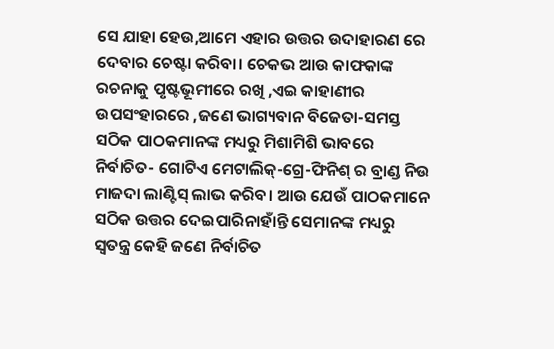ସେ ଯାହା ହେଉ,ଆମେ ଏହାର ଉତ୍ତର ଉଦାହାରଣ ରେ ଦେବାର ଚେଷ୍ଟା କରିବା। ଚେକଭ ଆଉ କାଫକାଙ୍କ ରଚନାକୁ ପୃଷ୍ଟଭୂମୀରେ ରଖି ,ଏଇ କାହାଣୀର ଉପସଂହାରରେ ,ଜଣେ ଭାଗ୍ୟବାନ ବିଜେତା-ସମସ୍ତ ସଠିକ ପାଠକମାନଙ୍କ ମଧ୍ୟରୁ ମିଶାମିଶି ଭାବରେ ନିର୍ବାଚିତ- ଗୋଟିଏ ମେଟାଲିକ୍-ଗ୍ରେ-ଫିନିଶ୍ ର ବ୍ରାଣ୍ଡ ନିଉ ମାଜଦା ଲାଣ୍ଟିସ୍ ଲାଭ କରିବ। ଆଉ ଯେଉଁ ପାଠକମାନେ ସଠିକ ଉତ୍ତର ଦେଇପାରିନାହାଁନ୍ତି ସେମାନଙ୍କ ମଧ୍ୟରୁ ସ୍ୱତନ୍ତ୍ର କେହି ଜଣେ ନିର୍ବାଚିତ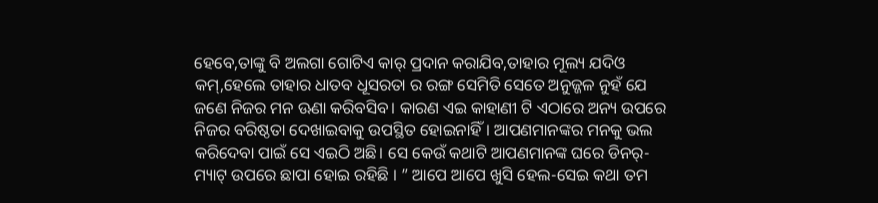ହେବେ,ତାଙ୍କୁ ବି ଅଲଗା ଗୋଟିଏ କାର୍ ପ୍ରଦାନ କରାଯିବ,ତାହାର ମୂଲ୍ୟ ଯଦିଓ  କମ୍,ହେଲେ ତାହାର ଧାତବ ଧୂସରତା ର ରଙ୍ଗ ସେମିତି ସେତେ ଅନୁଜ୍ଜଳ ନୁହଁ ଯେ ଜଣେ ନିଜର ମନ ଊଣା କରିବସିବ। କାରଣ ଏଇ କାହାଣୀ ଟି ଏଠାରେ ଅନ୍ୟ ଉପରେ ନିଜର ବରିଷ୍ଠତା ଦେଖାଇବାକୁ ଉପସ୍ଥିତ ହୋଇନାହିଁ। ଆପଣମାନଙ୍କର ମନକୁ ଭଲ କରିଦେବା ପାଇଁ ସେ ଏଇଠି ଅଛି। ସେ କେଉଁ କଥାଟି ଆପଣମାନଙ୍କ ଘରେ ଡିନର୍-ମ୍ୟାଟ୍ ଉପରେ ଛାପା ହୋଇ ରହିଛି । ” ଆପେ ଆପେ ଖୁସି ହେଲ-ସେଇ କଥା ତମ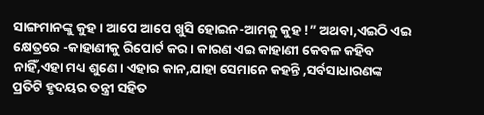ସାଙ୍ଗମାନଙ୍କୁ କୁହ। ଆପେ ଆପେ ଖୁସି ହୋଇନ-ଆମକୁ କୁହ !” ଅଥବା,ଏଇଠି ଏଇ କ୍ଷେତ୍ରରେ -କାହାଣୀକୁ ରିପୋର୍ଟ କର। କାରଣ ଏଇ କାହାଣୀ କେବଳ କହିବ ନାହିଁ,ଏହା ମଧ୍ୟ ଶୁଣେ। ଏହାର କାନ,ଯାହା ସେମାନେ କହନ୍ତି ,ସର୍ବସାଧାରଣଙ୍କ ପ୍ରତିଟି ହୃଦୟର ତନ୍ତ୍ରୀ ସହିତ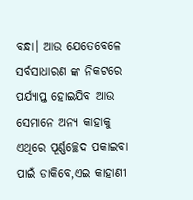ବନ୍ଧା। ଆଉ ଯେତେବେଳେ ସର୍ବସାଧାରଣ ଙ୍କ ନିକଟରେ ପର୍ଯ୍ୟାପ୍ତ ହୋଇଯିବ ଆଉ ସେମାନେ ଅନ୍ୟ କାହାକୁ ଏଥିରେ ପୂର୍ଣ୍ଣଚ୍ଛେଦ ପକାଇବା ପାଇଁ ଡାକିବେ,ଏଇ କାହାଣୀ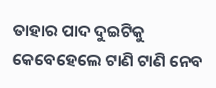ତାହାର ପାଦ ଦୁଇଟିକୁ କେବେହେଲେ ଟାଣି ଟାଣି ନେବ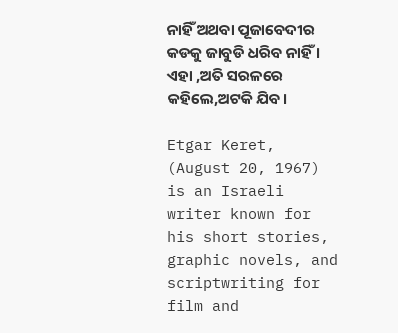ନାହିଁ ଅଥବା ପୂଜାବେଦୀର କଡକୁ ଜାବୁଡି ଧରିବ ନାହିଁ । ଏହା ,ଅତି ସରଳରେ କହିଲେ,ଅଟକି ଯିବ।

Etgar Keret, (August 20, 1967) is an Israeli writer known for his short stories, graphic novels, and scriptwriting for film and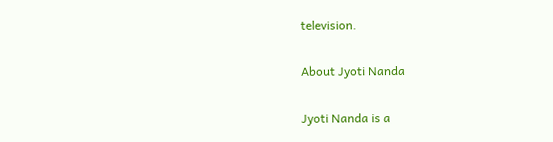television.

About Jyoti Nanda

Jyoti Nanda is a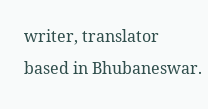writer, translator based in Bhubaneswar.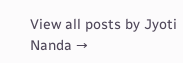View all posts by Jyoti Nanda →